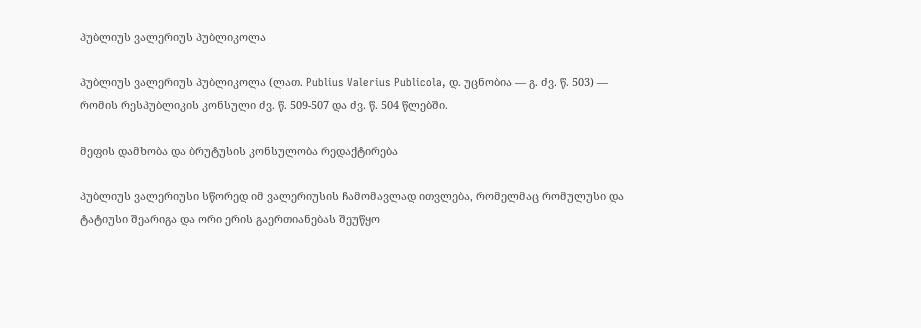პუბლიუს ვალერიუს პუბლიკოლა

პუბლიუს ვალერიუს პუბლიკოლა (ლათ. Publius Valerius Publicola, დ. უცნობია ― გ. ძვ. წ. 503) — რომის რესპუბლიკის კონსული ძვ. წ. 509-507 და ძვ. წ. 504 წლებში.

მეფის დამხობა და ბრუტუსის კონსულობა რედაქტირება

პუბლიუს ვალერიუსი სწორედ იმ ვალერიუსის ჩამომავლად ითვლება, რომელმაც რომულუსი და ტატიუსი შეარიგა და ორი ერის გაერთიანებას შეუწყო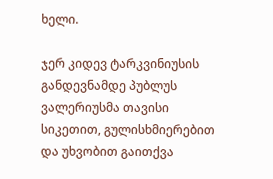ხელი.

ჯერ კიდევ ტარკვინიუსის განდევნამდე პუბლუს ვალერიუსმა თავისი სიკეთით, გულისხმიერებით და უხვობით გაითქვა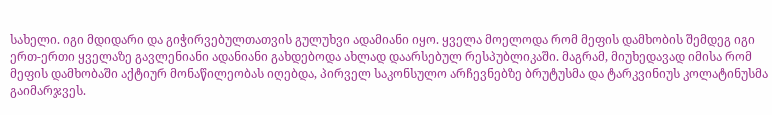სახელი. იგი მდიდარი და გიჭირვებულთათვის გულუხვი ადამიანი იყო. ყველა მოელოდა რომ მეფის დამხობის შემდეგ იგი ერთ-ერთი ყველაზე გავლენიანი ადანიანი გახდებოდა ახლად დაარსებულ რესპუბლიკაში. მაგრამ, მიუხედავად იმისა რომ მეფის დამხობაში აქტიურ მონაწილეობას იღებდა, პირველ საკონსულო არჩევნებზე ბრუტუსმა და ტარკვინიუს კოლატინუსმა გაიმარჯვეს.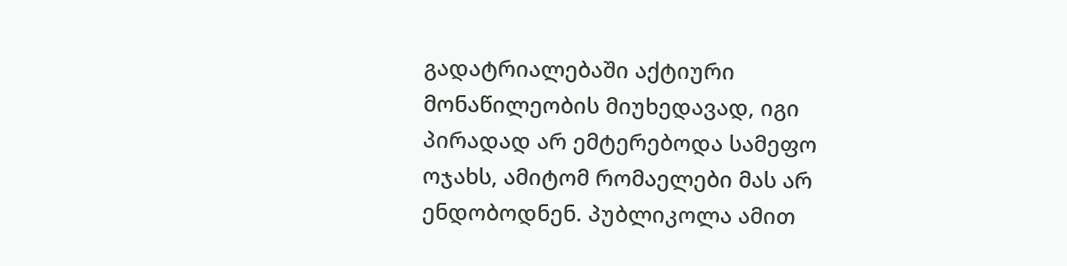გადატრიალებაში აქტიური მონაწილეობის მიუხედავად, იგი პირადად არ ემტერებოდა სამეფო ოჯახს, ამიტომ რომაელები მას არ ენდობოდნენ. პუბლიკოლა ამით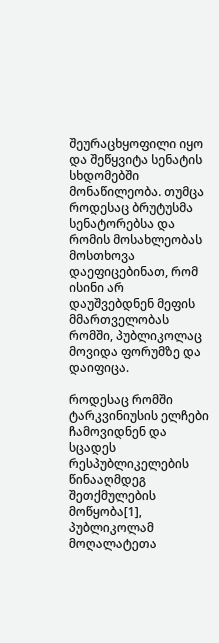შეურაცხყოფილი იყო და შეწყვიტა სენატის სხდომებში მონაწილეობა. თუმცა როდესაც ბრუტუსმა სენატორებსა და რომის მოსახლეობას მოსთხოვა დაეფიცებინათ, რომ ისინი არ დაუშვებდნენ მეფის მმართველობას რომში, პუბლიკოლაც მოვიდა ფორუმზე და დაიფიცა.

როდესაც რომში ტარკვინიუსის ელჩები ჩამოვიდნენ და სცადეს რესპუბლიკელების წინააღმდეგ შეთქმულების მოწყობა[1], პუბლიკოლამ მოღალატეთა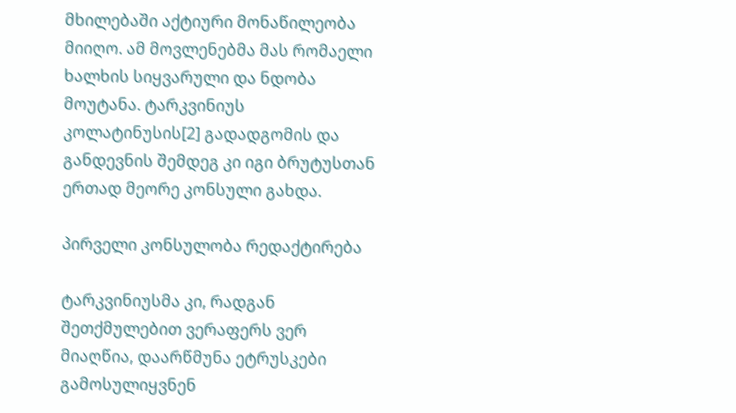მხილებაში აქტიური მონაწილეობა მიიღო. ამ მოვლენებმა მას რომაელი ხალხის სიყვარული და ნდობა მოუტანა. ტარკვინიუს კოლატინუსის[2] გადადგომის და განდევნის შემდეგ კი იგი ბრუტუსთან ერთად მეორე კონსული გახდა.

პირველი კონსულობა რედაქტირება

ტარკვინიუსმა კი, რადგან შეთქმულებით ვერაფერს ვერ მიაღწია, დაარწმუნა ეტრუსკები გამოსულიყვნენ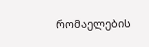რომაელების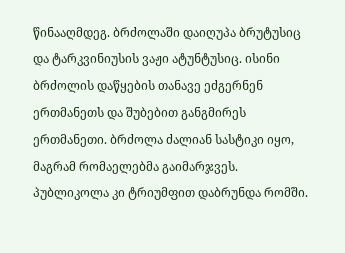წინააღმდეგ. ბრძოლაში დაიღუპა ბრუტუსიც და ტარკვინიუსის ვაჟი ატუნტუსიც. ისინი ბრძოლის დაწყების თანავე ეძგერნენ ერთმანეთს და შუბებით განგმირეს ერთმანეთი. ბრძოლა ძალიან სასტიკი იყო, მაგრამ რომაელებმა გაიმარჯვეს. პუბლიკოლა კი ტრიუმფით დაბრუნდა რომში.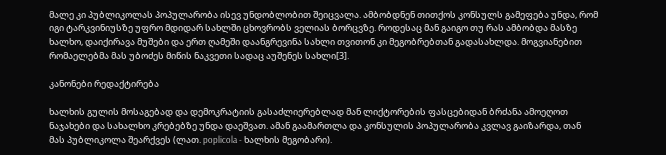მალე კი პუბლიკოლას პოპულარობა ისევ უნდობლობით შეიცვალა. ამბობდნენ თითქოს კონსულს გამეფება უნდა, რომ იგი ტარკვინიუსზე უფრო მდიდარ სახლში ცხოვრობს ველიას ბორცვზე. როდესაც მან გაიგო თუ რას ამბობდა მასზე ხალხო, დაიქირავა მუშები და ერთ ღამეში დაანგრევინა სახლი თვითონ კი მეგობრებთან გადასახლდა. მოგვიანებით რომაელებმა მას უბოძეს მიწის ნაკვეთი სადაც აუშენეს სახლი[3].

კანონები რედაქტირება

ხალხის გულის მოსაგებად და დემოკრატიის გასაძლიერებლად მან ლიქტორების ფასცებიდან ბრძანა ამოეღოთ ნაჯახები და სახალხო კრებებზე უნდა დაეშვათ. ამან გაამართლა და კონსულის პოპულარობა კვლავ გაიზარდა, თან მას პუბლიკოლა შეარქვეს (ლათ. poplicola - ხალხის მეგობარი).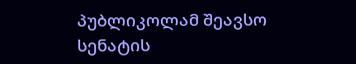პუბლიკოლამ შეავსო სენატის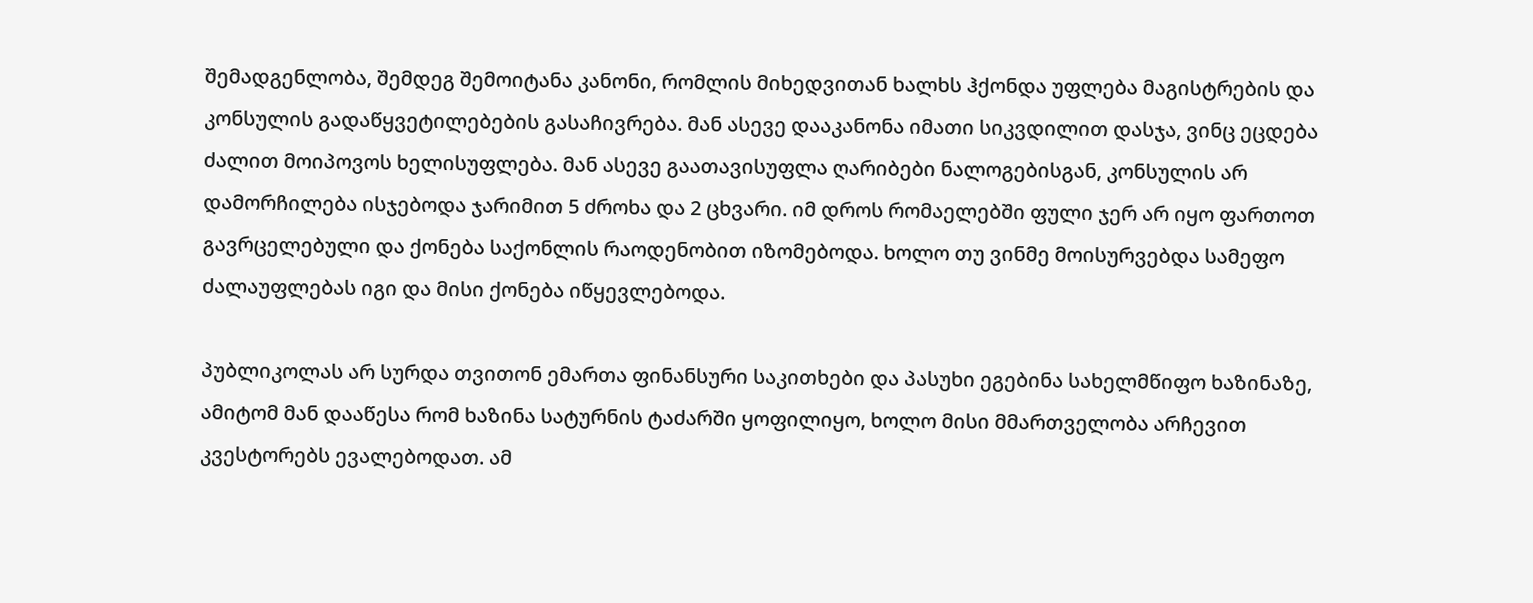შემადგენლობა, შემდეგ შემოიტანა კანონი, რომლის მიხედვითან ხალხს ჰქონდა უფლება მაგისტრების და კონსულის გადაწყვეტილებების გასაჩივრება. მან ასევე დააკანონა იმათი სიკვდილით დასჯა, ვინც ეცდება ძალით მოიპოვოს ხელისუფლება. მან ასევე გაათავისუფლა ღარიბები ნალოგებისგან, კონსულის არ დამორჩილება ისჯებოდა ჯარიმით 5 ძროხა და 2 ცხვარი. იმ დროს რომაელებში ფული ჯერ არ იყო ფართოთ გავრცელებული და ქონება საქონლის რაოდენობით იზომებოდა. ხოლო თუ ვინმე მოისურვებდა სამეფო ძალაუფლებას იგი და მისი ქონება იწყევლებოდა.

პუბლიკოლას არ სურდა თვითონ ემართა ფინანსური საკითხები და პასუხი ეგებინა სახელმწიფო ხაზინაზე, ამიტომ მან დააწესა რომ ხაზინა სატურნის ტაძარში ყოფილიყო, ხოლო მისი მმართველობა არჩევით კვესტორებს ევალებოდათ. ამ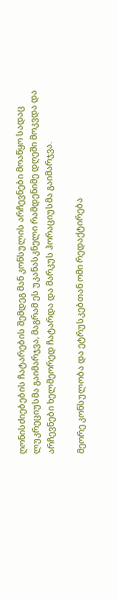ღონისძიებების ჩატარების შემდეგ მან კონსულის არჩევნები მოაწყო სადაც ლუკრეციუსმა გაიმარჯვა, მაგრამ ეს უკანასკნელი რამდენიმე დღეში მოკვდა და არჩევნები ხელმეორედ ჩატარდა და მარკუს ჰორაციუსმა გაიმარჯვა.

მეორე კონსულობა და ეტრუსკებთან ომი რედაქტირება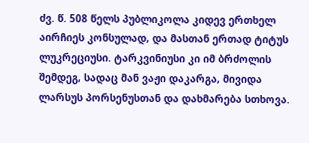ძვ. წ. 508 წელს პუბლიკოლა კიდევ ერთხელ აირჩიეს კონსულად, და მასთან ერთად ტიტუს ლუკრეციუსი. ტარკვინიუსი კი იმ ბრძოლის შემდეგ, სადაც მან ვაჟი დაკარგა, მივიდა ლარსუს პორსენუსთან და დახმარება სთხოვა.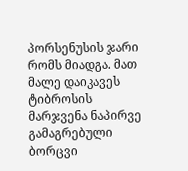პორსენუსის ჯარი რომს მიადგა. მათ მალე დაიკავეს ტიბროსის მარჯვენა ნაპირვე გამაგრებული ბორცვი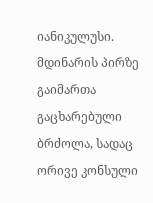იანიკულუსი. მდინარის პირზე გაიმართა გაცხარებული ბრძოლა, სადაც ორივე კონსული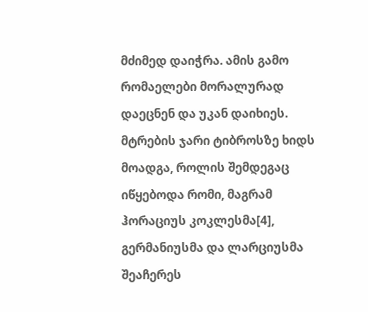მძიმედ დაიჭრა. ამის გამო რომაელები მორალურად დაეცნენ და უკან დაიხიეს. მტრების ჯარი ტიბროსზე ხიდს მოადგა, როლის შემდეგაც იწყებოდა რომი, მაგრამ ჰორაციუს კოკლესმა[4], გერმანიუსმა და ლარციუსმა შეაჩერეს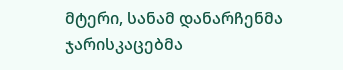მტერი, სანამ დანარჩენმა ჯარისკაცებმა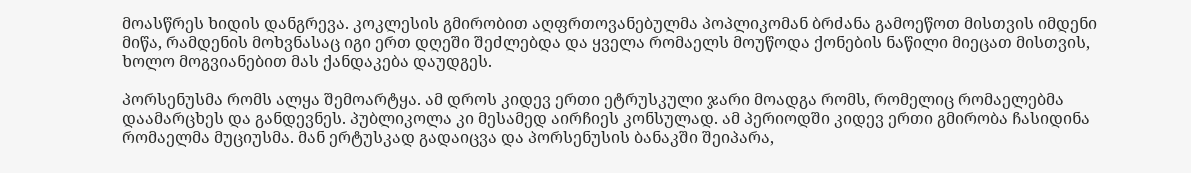მოასწრეს ხიდის დანგრევა. კოკლესის გმირობით აღფრთოვანებულმა პოპლიკომან ბრძანა გამოეწოთ მისთვის იმდენი მიწა, რამდენის მოხვნასაც იგი ერთ დღეში შეძლებდა და ყველა რომაელს მოუწოდა ქონების ნაწილი მიეცათ მისთვის, ხოლო მოგვიანებით მას ქანდაკება დაუდგეს.

პორსენუსმა რომს ალყა შემოარტყა. ამ დროს კიდევ ერთი ეტრუსკული ჯარი მოადგა რომს, რომელიც რომაელებმა დაამარცხეს და განდევნეს. პუბლიკოლა კი მესამედ აირჩიეს კონსულად. ამ პერიოდში კიდევ ერთი გმირობა ჩასიდინა რომაელმა მუციუსმა. მან ერტუსკად გადაიცვა და პორსენუსის ბანაკში შეიპარა,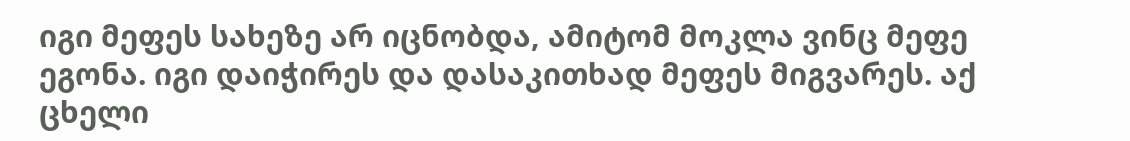იგი მეფეს სახეზე არ იცნობდა, ამიტომ მოკლა ვინც მეფე ეგონა. იგი დაიჭირეს და დასაკითხად მეფეს მიგვარეს. აქ ცხელი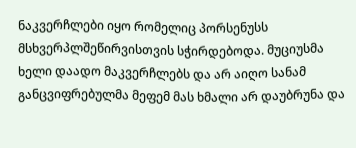ნაკვერჩლები იყო რომელიც პორსენუსს მსხვერპლშეწირვისთვის სჭირდებოდა. მუციუსმა ხელი დაადო მაკვერჩლებს და არ აიღო სანამ განცვიფრებულმა მეფემ მას ხმალი არ დაუბრუნა და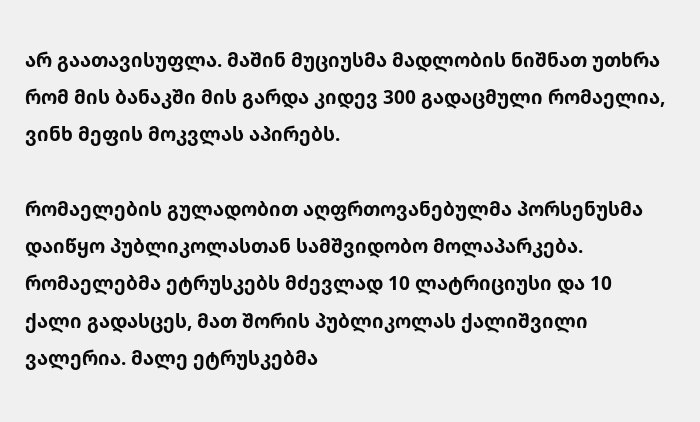არ გაათავისუფლა. მაშინ მუციუსმა მადლობის ნიშნათ უთხრა რომ მის ბანაკში მის გარდა კიდევ 300 გადაცმული რომაელია, ვინხ მეფის მოკვლას აპირებს.

რომაელების გულადობით აღფრთოვანებულმა პორსენუსმა დაიწყო პუბლიკოლასთან სამშვიდობო მოლაპარკება. რომაელებმა ეტრუსკებს მძევლად 10 ლატრიციუსი და 10 ქალი გადასცეს, მათ შორის პუბლიკოლას ქალიშვილი ვალერია. მალე ეტრუსკებმა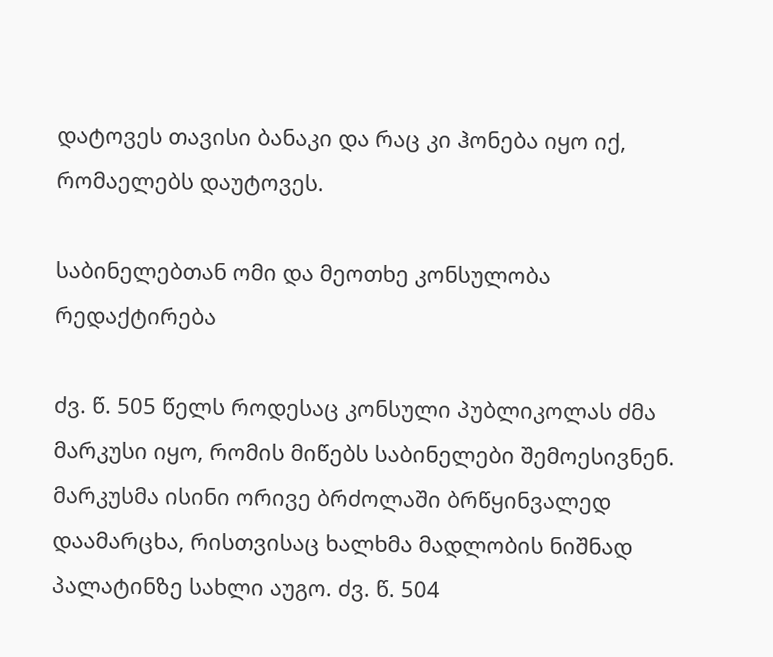დატოვეს თავისი ბანაკი და რაც კი ჰონება იყო იქ, რომაელებს დაუტოვეს.

საბინელებთან ომი და მეოთხე კონსულობა რედაქტირება

ძვ. წ. 505 წელს როდესაც კონსული პუბლიკოლას ძმა მარკუსი იყო, რომის მიწებს საბინელები შემოესივნენ. მარკუსმა ისინი ორივე ბრძოლაში ბრწყინვალედ დაამარცხა, რისთვისაც ხალხმა მადლობის ნიშნად პალატინზე სახლი აუგო. ძვ. წ. 504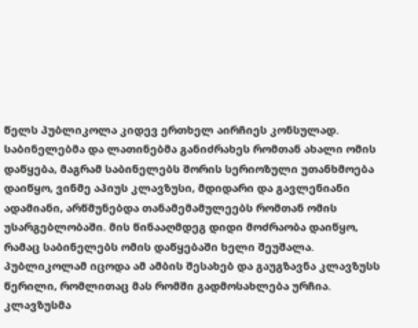წელს პუბლიკოლა კიდევ ერთხელ აირჩიეს კონსულად. საბინელებმა და ლათინებმა განიძრახეს რომთან ახალი ომის დაწყება, მაგრამ საბინელებს შორის სერიოზული უთანხმოება დაიწყო, ვინმე აპიუს კლავზუსი, მდიდარი და გავლენიანი ადამიანი, არწმუნებდა თანამემამულეებს რომთან ომის უსარგებლობაში. მის წინააღმდეგ დიდი მოძრაობა დაიწყო, რამაც საბინელებს ომის დაწყებაში ხელი შეუშალა. პუბლიკოლამ იცოდა ამ ამბის შესახებ და გაუგზავნა კლავზუსს წერილი, რომლითაც მას რომში გადმოსახლება ურჩია. კლავზუსმა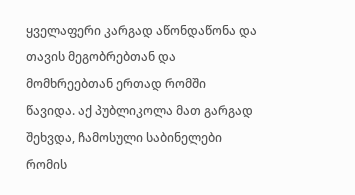ყველაფერი კარგად აწონდაწონა და თავის მეგობრებთან და მომხრეებთან ერთად რომში წავიდა. აქ პუბლიკოლა მათ გარგად შეხვდა, ჩამოსული საბინელები რომის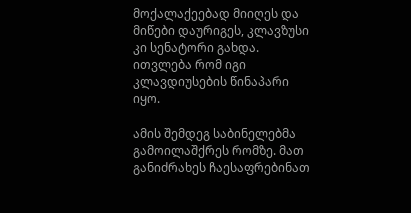მოქალაქეებად მიიღეს და მიწები დაურიგეს, კლავზუსი კი სენატორი გახდა. ითვლება რომ იგი კლავდიუსების წინაპარი იყო.

ამის შემდეგ საბინელებმა გამოილაშქრეს რომზე. მათ განიძრახეს ჩაესაფრებინათ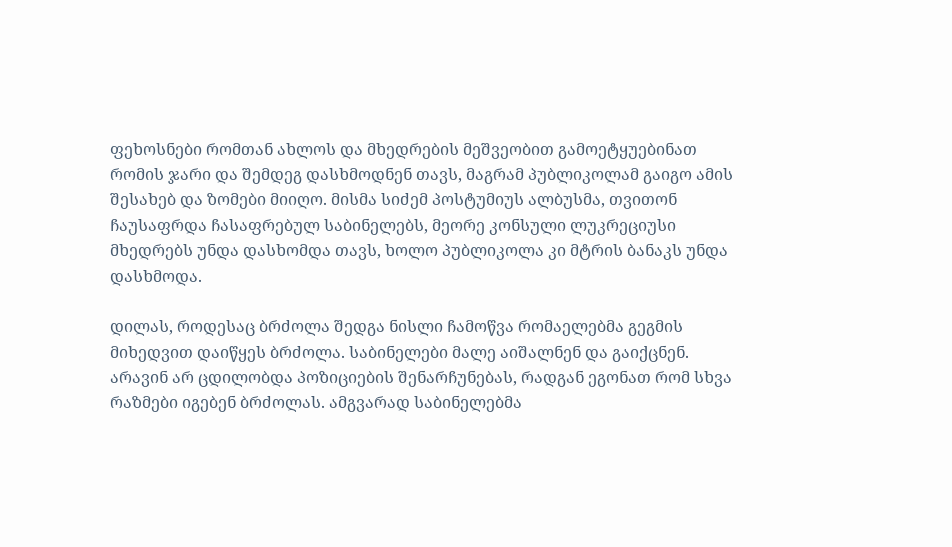ფეხოსნები რომთან ახლოს და მხედრების მეშვეობით გამოეტყუებინათ რომის ჯარი და შემდეგ დასხმოდნენ თავს, მაგრამ პუბლიკოლამ გაიგო ამის შესახებ და ზომები მიიღო. მისმა სიძემ პოსტუმიუს ალბუსმა, თვითონ ჩაუსაფრდა ჩასაფრებულ საბინელებს, მეორე კონსული ლუკრეციუსი მხედრებს უნდა დასხომდა თავს, ხოლო პუბლიკოლა კი მტრის ბანაკს უნდა დასხმოდა.

დილას, როდესაც ბრძოლა შედგა ნისლი ჩამოწვა რომაელებმა გეგმის მიხედვით დაიწყეს ბრძოლა. საბინელები მალე აიშალნენ და გაიქცნენ. არავინ არ ცდილობდა პოზიციების შენარჩუნებას, რადგან ეგონათ რომ სხვა რაზმები იგებენ ბრძოლას. ამგვარად საბინელებმა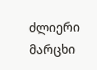ძლიერი მარცხი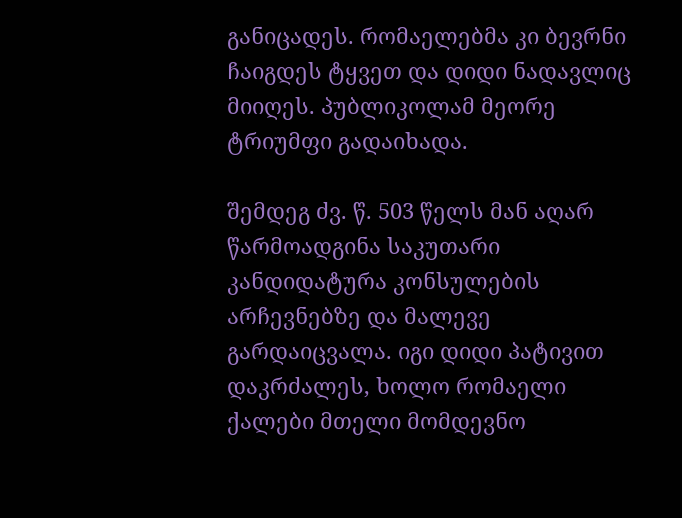განიცადეს. რომაელებმა კი ბევრნი ჩაიგდეს ტყვეთ და დიდი ნადავლიც მიიღეს. პუბლიკოლამ მეორე ტრიუმფი გადაიხადა.

შემდეგ ძვ. წ. 503 წელს მან აღარ წარმოადგინა საკუთარი კანდიდატურა კონსულების არჩევნებზე და მალევე გარდაიცვალა. იგი დიდი პატივით დაკრძალეს, ხოლო რომაელი ქალები მთელი მომდევნო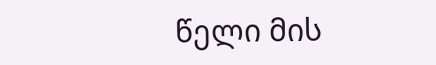წელი მის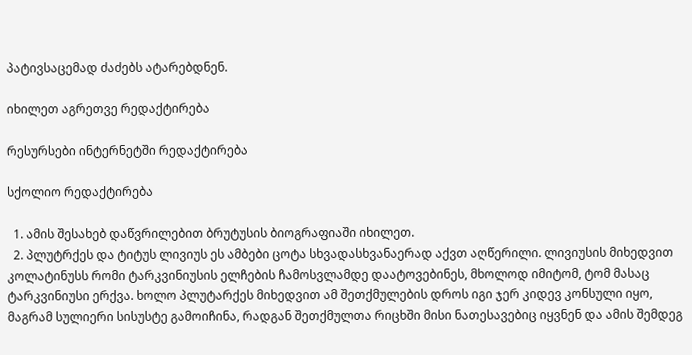პატივსაცემად ძაძებს ატარებდნენ.

იხილეთ აგრეთვე რედაქტირება

რესურსები ინტერნეტში რედაქტირება

სქოლიო რედაქტირება

  1. ამის შესახებ დაწვრილებით ბრუტუსის ბიოგრაფიაში იხილეთ.
  2. პლუტრქეს და ტიტუს ლივიუს ეს ამბები ცოტა სხვადასხვანაერად აქვთ აღწერილი. ლივიუსის მიხედვით კოლატინუსს რომი ტარკვინიუსის ელჩების ჩამოსვლამდე დაატოვებინეს, მხოლოდ იმიტომ, ტომ მასაც ტარკვინიუსი ერქვა. ხოლო პლუტარქეს მიხედვით ამ შეთქმულების დროს იგი ჯერ კიდევ კონსული იყო, მაგრამ სულიერი სისუსტე გამოიჩინა, რადგან შეთქმულთა რიცხში მისი ნათესავებიც იყვნენ და ამის შემდეგ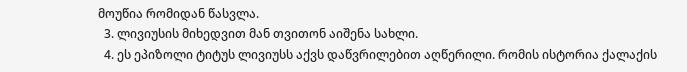მოუწია რომიდან წასვლა.
  3. ლივიუსის მიხედვით მან თვითონ აიშენა სახლი.
  4. ეს ეპიზოლი ტიტუს ლივიუსს აქვს დაწვრილებით აღწერილი. რომის ისტორია ქალაქის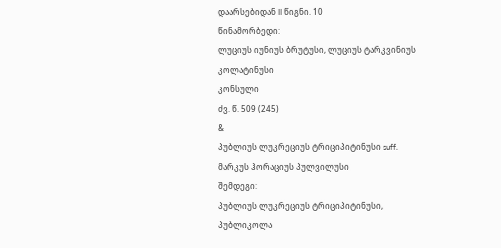დაარსებიდან II წიგნი. 10
წინამორბედი:
ლუციუს იუნიუს ბრუტუსი, ლუციუს ტარკვინიუს კოლატინუსი
კონსული
ძვ. წ. 509 (245)
&
პუბლიუს ლუკრეციუს ტრიციპიტინუსი suff. მარკუს ჰორაციუს პულვილუსი
შემდეგი:
პუბლიუს ლუკრეციუს ტრიციპიტინუსი, პუბლიკოლა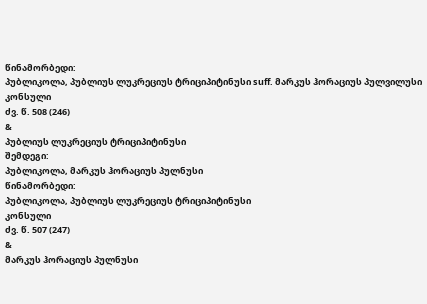წინამორბედი:
პუბლიკოლა, პუბლიუს ლუკრეციუს ტრიციპიტინუსი suff. მარკუს ჰორაციუს პულვილუსი
კონსული
ძვ. წ. 508 (246)
&
პუბლიუს ლუკრეციუს ტრიციპიტინუსი
შემდეგი:
პუბლიკოლა, მარკუს ჰორაციუს პულნუსი
წინამორბედი:
პუბლიკოლა, პუბლიუს ლუკრეციუს ტრიციპიტინუსი
კონსული
ძვ. წ. 507 (247)
&
მარკუს ჰორაციუს პულნუსი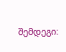შემდეგი: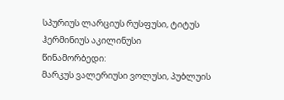სპურიუს ლარციუს რუსფუსი, ტიტუს ჰერმინიუს აკილინუსი
წინამორბედი:
მარკუს ვალერიუსი ვოლუსი, პუბლუის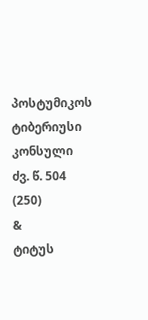პოსტუმიკოს ტიბერიუსი
კონსული
ძვ. წ. 504 (250)
&
ტიტუს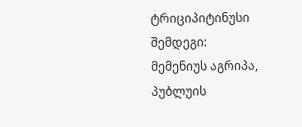ტრიციპიტინუსი
შემდეგი:
მემენიუს აგრიპა, პუბლუის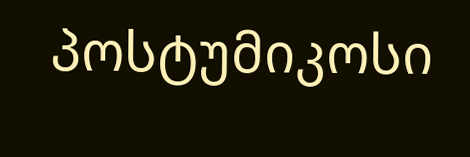პოსტუმიკოსი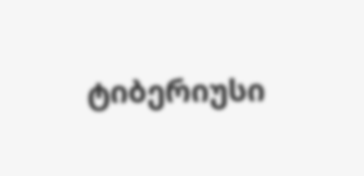ტიბერიუსი